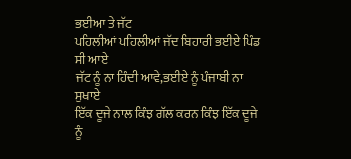ਭਈਆ ਤੇ ਜੱਟ
ਪਹਿਲੀਆਂ ਪਹਿਲੀਆਂ ਜੱਦ ਬਿਹਾਰੀ ਭਈਏ ਪਿੰਡ ਸੀ ਆਏ
ਜੱਟ ਨੂੰ ਨਾ ਹਿੰਦੀ ਆਵੇ,ਭਈਏ ਨੂੰ ਪੰਜਾਬੀ ਨਾ ਸੁਖਾਏ
ਇੱਕ ਦੂਜੇ ਨਾਲ ਕਿੰਝ ਗੱਲ ਕਰਨ ਕਿੰਝ ਇੱਕ ਦੂਜੇ ਨੂੰ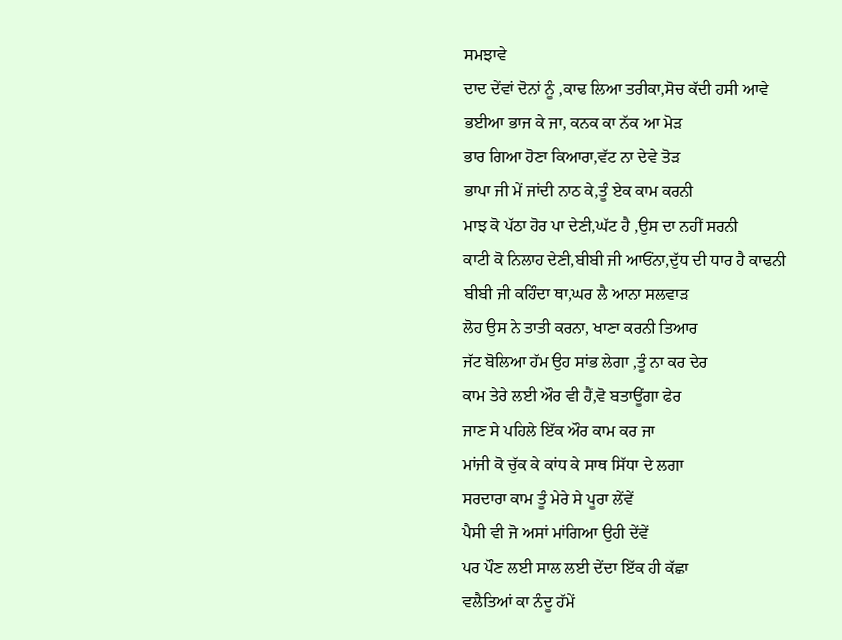ਸਮਝਾਵੇ
ਦਾਦ ਦੇਂਵਾਂ ਦੋਨਾਂ ਨੂੰ ,ਕਾਢ ਲਿਆ ਤਰੀਕਾ,ਸੋਚ ਕੱਦੀ ਹਸੀ ਆਵੇ
ਭਈਆ ਭਾਜ ਕੇ ਜਾ, ਕਨਕ ਕਾ ਨੱਕ ਆ ਮੋੜ
ਭਾਰ ਗਿਆ ਹੋਣਾ ਕਿਆਰਾ,ਵੱਟ ਨਾ ਦੇਵੇ ਤੋੜ
ਭਾਪਾ ਜੀ ਮੇਂ ਜਾਂਦੀ ਨਾਠ ਕੇ,ਤੂੰ ਏਕ ਕਾਮ ਕਰਨੀ
ਮਾਝ ਕੋ ਪੱਠਾ ਹੋਰ ਪਾ ਦੇਣੀ,ਘੱਟ ਹੈ ,ਉਸ ਦਾ ਨਹੀਂ ਸਰਨੀ
ਕਾਟੀ ਕੋ ਨਿਲਾਹ ਦੇਣੀ,ਬੀਬੀ ਜੀ ਆਓਂਨਾ,ਦੁੱਧ ਦੀ ਧਾਰ ਹੈ ਕਾਢਨੀ
ਬੀਬੀ ਜੀ ਕਹਿੰਦਾ ਥਾ,ਘਰ ਲੈ ਆਨਾ ਸਲਵਾੜ
ਲੋਹ ਉਸ ਨੇ ਤਾਤੀ ਕਰਨਾ, ਖਾਣਾ ਕਰਨੀ ਤਿਆਰ
ਜੱਟ ਬੋਲਿਆ ਹੱਮ ਉਹ ਸਾਂਭ ਲੇਗਾ ,ਤੂੰ ਨਾ ਕਰ ਦੇਰ
ਕਾਮ ਤੇਰੇ ਲਈ ਔਰ ਵੀ ਹੈਂ,ਵੋ ਬਤਾਊਂਗਾ ਫੇਰ
ਜਾਣ ਸੇ ਪਹਿਲੇ ਇੱਕ ਔਰ ਕਾਮ ਕਰ ਜਾ
ਮਾਂਜੀ ਕੋ ਚੁੱਕ ਕੇ ਕਾਂਧ ਕੇ ਸਾਥ ਸਿੱਧਾ ਦੇ ਲਗਾ
ਸਰਦਾਰਾ ਕਾਮ ਤੂੰ ਮੇਰੇ ਸੇ ਪੂਰਾ ਲੇਂਵੇਂ
ਪੈਸੀ ਵੀ ਜੋ ਅਸਾਂ ਮਾਂਗਿਆ ਉਹੀ ਦੇਂਵੇਂ
ਪਰ ਪੌਣ ਲਈ ਸਾਲ ਲਈ ਦੇਂਦਾ ਇੱਕ ਹੀ ਕੱਛਾ
ਵਲੈਤਿਆਂ ਕਾ ਨੰਦੂ ਹੱਮੇਂ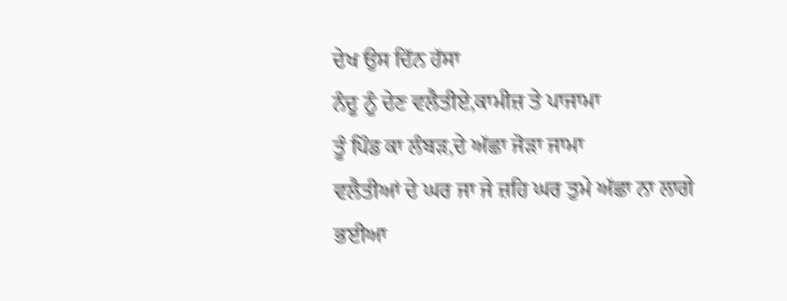ਦੇਖ ਉਸ ਦਿੱਨ ਹੱਸਾ
ਨੰਦੂ ਨੂੰ ਦੇਣ ਵਲੈਤੀਏ,ਕਾਮੀਜ਼ ਤੇ ਪਾਜਾਮਾ
ਤੂੰ ਪਿੰਡ ਕਾ ਲੰਬੜ,ਦੇ ਅੱਛਾ ਜੋੜਾ ਜਾਮਾ
ਵਲੈਤੀਆਂ ਦੇ ਘਰ ਜਾ ਜੇ ਜ਼ਹਿ ਘਰ ਤੁਮੇ ਅੱਛਾ ਨਾ ਲਾਗੇ
ਭਈਆ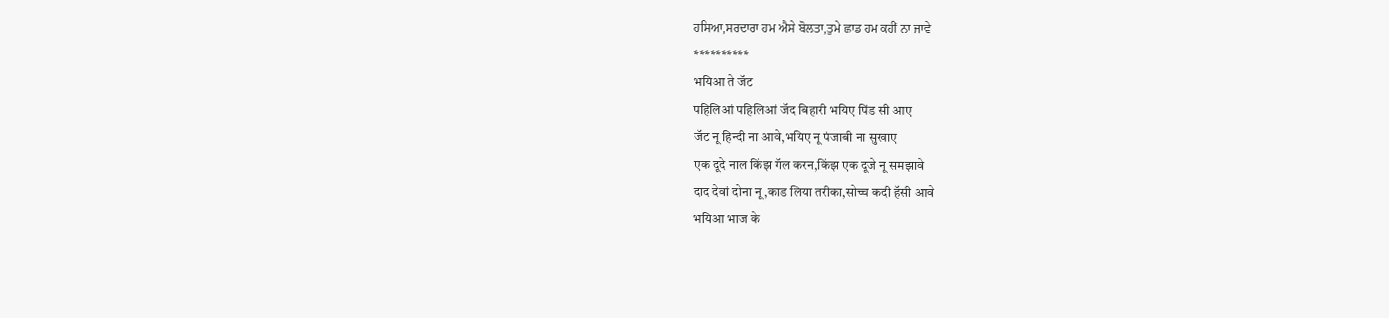ਹਸਿਆ,ਸਰਦਾਰਾ ਹਮ ਐਸੇ ਬੋਲਤਾ,ਤੁਮੇ ਛਾਡ ਹਮ ਕਹੀਂ ਨਾ ਜਾਵੇ
**********
भयिआ ते जॅट
पहिलिआं पहिलिआं जॅद बिहारी भयिए पिंड सी आए
जॅट नू हिन्दी ना आवे,भयिए नू पंजाबी ना सुखाए
एक दूदे नाल किंझ गॅल करन,किंझ एक दूजे नू समझावे
दाद देवां दोना नू,काड लिया तरीका,सोच्च कदी हॅसी आवे
भयिआ भाज के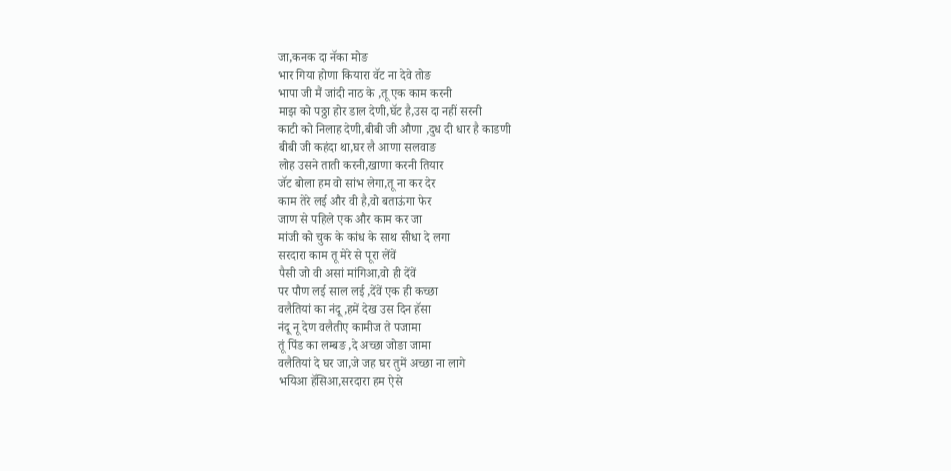जा,कनक दा नॅका मोङ
भार गिया होणा कियारा वॅट ना देवे तोङ
भापा जी मैं जांदी नाठ के ,तू एक काम करनी
माझ को पठ्ठा होर डाल देणी,घॅट है,उस दा नहीं सरनी
काटी को निलाह देणी,बीबी जी औणा ,दुध दी धार है काडणी
बीबी जी कहंदा था,घर लै आणा सलवाङ
लोह उसने ताती करनी,खाणा करनी तियार
जॅट बोला हम वो सांभ लेगा,तू ना कर देर
काम तेरे लई और वी है,वो बताऊंगा फेर
जाण से पहिले एक और काम कर जा
मांजी को चुक के कांध के साथ सीधा दे लगा
सरदारा काम तू मेरे से पूरा लेंवें
पैसी जो वी असां मांगिआ,वो ही देंवें
पर पौण लई साल लई ,देंवें एक ही कच्छा
वलैतियां का नंदू ,हमें देख उस दिन हॅसा
नंदू नू देण वलैतीए कामीज ते पजामा
तूं पिंड का लम्बङ ,दे अच्छा जोङा जामा
वलैतियां दे घर जा,जे जह घर तुमें अच्छा ना लागे
भयिआ हॅसिआ,सरदारा हम ऐसे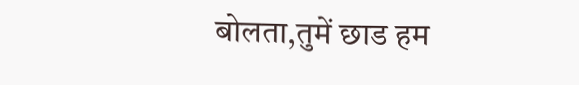बोलता,तुमें छाड हम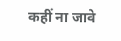कहीं ना जावे